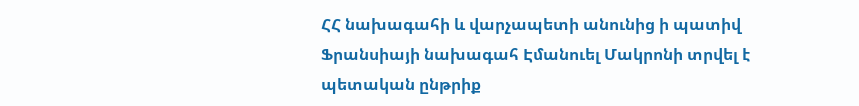ՀՀ նախագահի և վարչապետի անունից ի պատիվ Ֆրանսիայի նախագահ Էմանուել Մակրոնի տրվել է պետական ընթրիք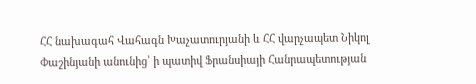ՀՀ նախագահ Վահագն Խաչատուրյանի և ՀՀ վարչապետ Նիկոլ Փաշինյանի անունից՝ ի պատիվ Ֆրանսիայի Հանրապետության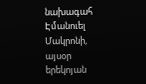նախագահ Էմանուել Մակրոնի, այսօր երեկոյան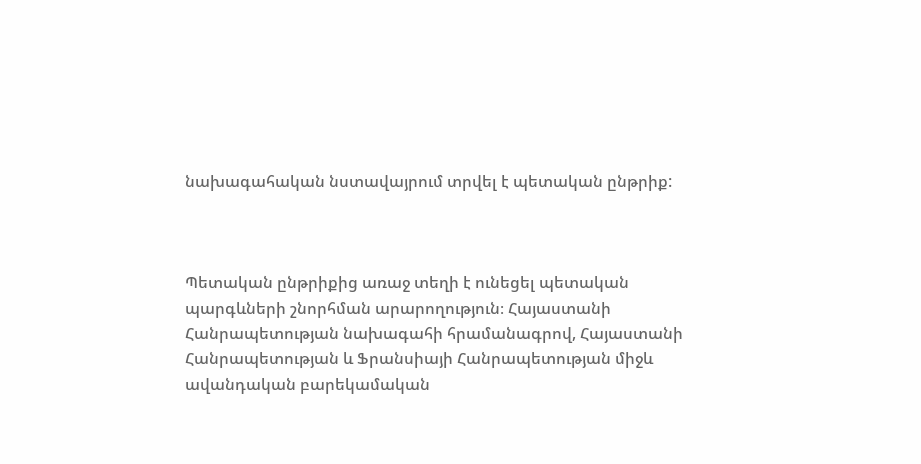նախագահական նստավայրում տրվել է պետական ընթրիք:



Պետական ընթրիքից առաջ տեղի է ունեցել պետական պարգևների շնորհման արարողություն։ Հայաստանի Հանրապետության նախագահի հրամանագրով, Հայաստանի Հանրապետության և Ֆրանսիայի Հանրապետության միջև ավանդական բարեկամական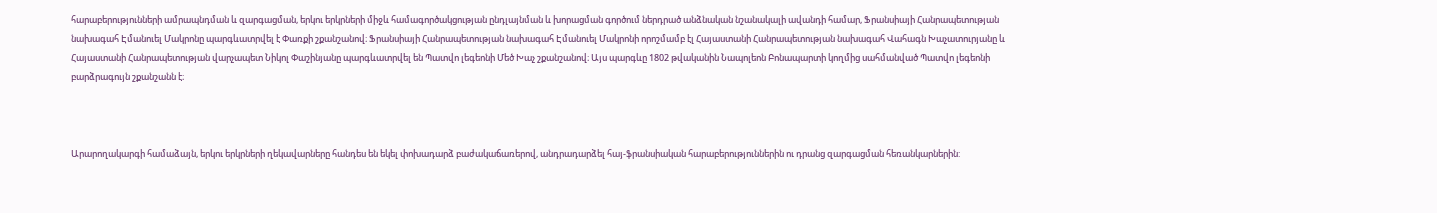հարաբերությունների ամրապնդման և զարգացման, երկու երկրների միջև համագործակցության ընդլայնման և խորացման գործում ներդրած անձնական նշանակալի ավանդի համար, Ֆրանսիայի Հանրապետության նախագահ Էմանուել Մակրոնը պարգևատրվել է Փառքի շքանշանով։ Ֆրանսիայի Հանրապետության նախագահ Էմանուել Մակրոնի որոշմամբ էլ Հայաստանի Հանրապետության նախագահ Վահագն Խաչատուրյանը և Հայաստանի Հանրապետության վարչապետ Նիկոլ Փաշինյանը պարգևատրվել են Պատվո լեգեոնի Մեծ Խաչ շքանշանով։ Այս պարգևը 1802 թվականին Նապոլեոն Բոնապարտի կողմից սահմանված Պատվո լեգեոնի բարձրագույն շքանշանն է։



Արարողակարգի համաձայն, երկու երկրների ղեկավարները հանդես են եկել փոխադարձ բաժակաճառերով, անդրադարձել հայ-ֆրանսիական հարաբերություններին ու դրանց զարգացման հեռանկարներին: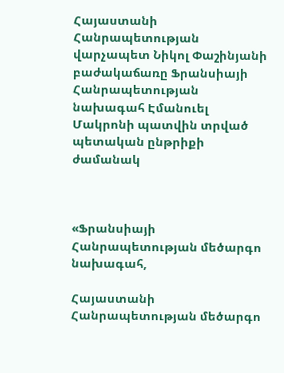Հայաստանի Հանրապետության վարչապետ Նիկոլ Փաշինյանի բաժակաճառը Ֆրանսիայի Հանրապետության նախագահ Էմանուել Մակրոնի պատվին տրված պետական ընթրիքի ժամանակ



«Ֆրանսիայի Հանրապետության մեծարգո նախագահ,

Հայաստանի Հանրապետության մեծարգո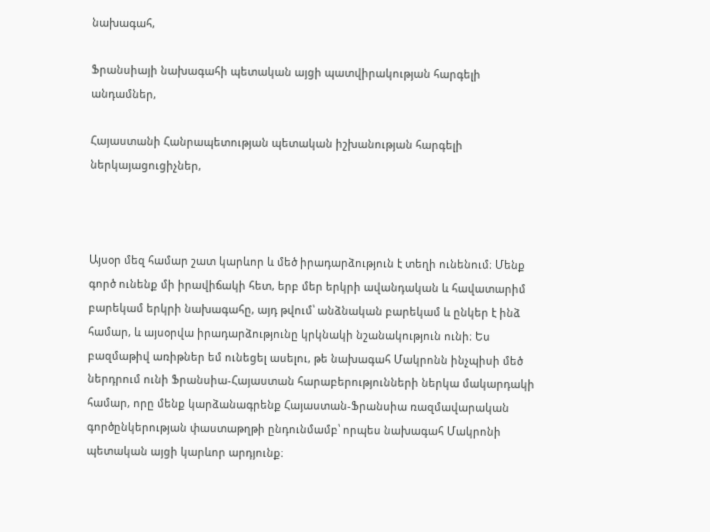նախագահ,

Ֆրանսիայի նախագահի պետական այցի պատվիրակության հարգելի անդամներ,

Հայաստանի Հանրապետության պետական իշխանության հարգելի ներկայացուցիչներ,



Այսօր մեզ համար շատ կարևոր և մեծ իրադարձություն է տեղի ունենում։ Մենք գործ ունենք մի իրավիճակի հետ, երբ մեր երկրի ավանդական և հավատարիմ բարեկամ երկրի նախագահը, այդ թվում՝ անձնական բարեկամ և ընկեր է ինձ համար, և այսօրվա իրադարձությունը կրկնակի նշանակություն ունի։ Ես բազմաթիվ առիթներ եմ ունեցել ասելու, թե նախագահ Մակրոնն ինչպիսի մեծ ներդրում ունի Ֆրանսիա-Հայաստան հարաբերությունների ներկա մակարդակի համար, որը մենք կարձանագրենք Հայաստան-Ֆրանսիա ռազմավարական գործընկերության փաստաթղթի ընդունմամբ՝ որպես նախագահ Մակրոնի պետական այցի կարևոր արդյունք։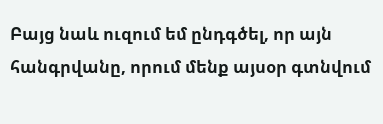Բայց նաև ուզում եմ ընդգծել, որ այն հանգրվանը, որում մենք այսօր գտնվում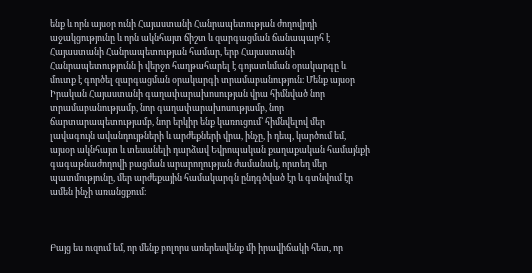ենք և որն այսօր ունի Հայաստանի Հանրապետության ժողովրդի աջակցությունը և որն ակնհայտ ճիշտ և զարգացման ճանապարհ է Հայաստանի Հանրապետության համար, երբ Հայաստանի Հանրապետությունն ի վերջո հաղթահարել է գոյատևման օրակարգը և մուտք է գործել զարգացման օրակարգի տրամաբանություն։ Մենք այսօր Իրական Հայաստանի գաղափարախոսության վրա հիմնված նոր տրամաբանությամբ, նոր գաղափարախոսությամբ, նոր ճարտարապետությամբ, նոր երկիր ենք կառուցում՝ հիմնվելով մեր լավագույն ավանդույթների և արժեքների վրա, ինչը, ի դեպ, կարծում եմ, այսօր ակնհայտ և տեսանելի դարձավ Եվրոպական քաղաքական համայնքի գագաթնաժողովի բացման արարողության ժամանակ, որտեղ մեր պատմությունը, մեր արժեքային համակարգն ընդգծված էր և գտնվում էր ամեն ինչի առանցքում։



Բայց ես ուզում եմ, որ մենք բոլորս առերեսվենք մի իրավիճակի հետ, որ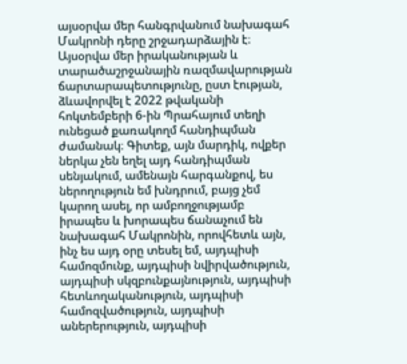այսօրվա մեր հանգրվանում նախագահ Մակրոնի դերը շրջադարձային է։ Այսօրվա մեր իրականության և տարածաշրջանային ռազմավարության ճարտարապետությունը, ըստ էության, ձևավորվել է 2022 թվականի հոկտեմբերի 6-ին Պրահայում տեղի ունեցած քառակողմ հանդիպման ժամանակ։ Գիտեք, այն մարդիկ, ովքեր ներկա չեն եղել այդ հանդիպման սենյակում, ամենայն հարգանքով, ես ներողություն եմ խնդրում, բայց չեմ կարող ասել, որ ամբողջությամբ իրապես և խորապես ճանաչում են նախագահ Մակրոնին, որովհետև այն, ինչ ես այդ օրը տեսել եմ, այդպիսի համոզմունք, այդպիսի նվիրվածություն, այդպիսի սկզբունքայնություն, այդպիսի հետևողականություն, այդպիսի համոզվածություն, այդպիսի աներերություն, այդպիսի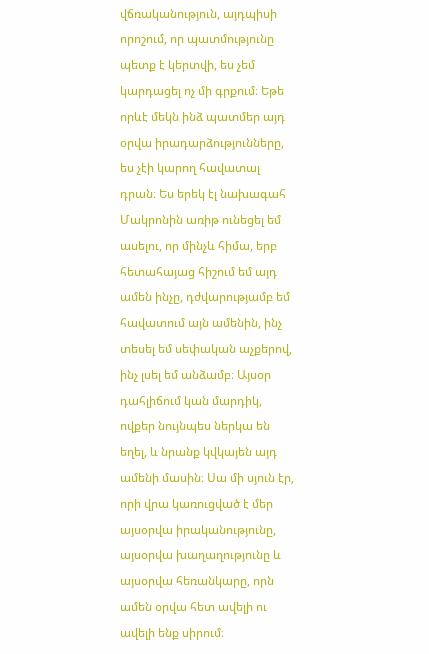վճռականություն, այդպիսի որոշում, որ պատմությունը պետք է կերտվի, ես չեմ կարդացել ոչ մի գրքում։ Եթե որևէ մեկն ինձ պատմեր այդ օրվա իրադարձությունները, ես չէի կարող հավատալ դրան։ Ես երեկ էլ նախագահ Մակրոնին առիթ ունեցել եմ ասելու, որ մինչև հիմա, երբ հետահայաց հիշում եմ այդ ամեն ինչը, դժվարությամբ եմ հավատում այն ամենին, ինչ տեսել եմ սեփական աչքերով, ինչ լսել եմ անձամբ։ Այսօր դահլիճում կան մարդիկ, ովքեր նույնպես ներկա են եղել, և նրանք կվկայեն այդ ամենի մասին։ Սա մի սյուն էր, որի վրա կառուցված է մեր այսօրվա իրականությունը, այսօրվա խաղաղությունը և այսօրվա հեռանկարը, որն ամեն օրվա հետ ավելի ու ավելի ենք սիրում։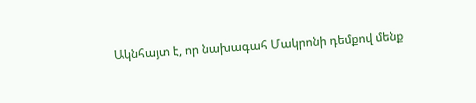Ակնհայտ է, որ նախագահ Մակրոնի դեմքով մենք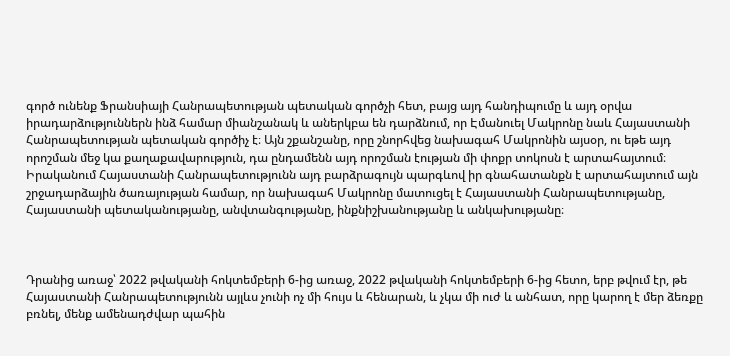գործ ունենք Ֆրանսիայի Հանրապետության պետական գործչի հետ, բայց այդ հանդիպումը և այդ օրվա իրադարձություններն ինձ համար միանշանակ և աներկբա են դարձնում, որ Էմանուել Մակրոնը նաև Հայաստանի Հանրապետության պետական գործիչ է։ Այն շքանշանը, որը շնորհվեց նախագահ Մակրոնին այսօր, ու եթե այդ որոշման մեջ կա քաղաքավարություն, դա ընդամենն այդ որոշման էության մի փոքր տոկոսն է արտահայտում։ Իրականում Հայաստանի Հանրապետությունն այդ բարձրագույն պարգևով իր գնահատանքն է արտահայտում այն շրջադարձային ծառայության համար, որ նախագահ Մակրոնը մատուցել է Հայաստանի Հանրապետությանը, Հայաստանի պետականությանը, անվտանգությանը, ինքնիշխանությանը և անկախությանը։



Դրանից առաջ՝ 2022 թվականի հոկտեմբերի 6-ից առաջ, 2022 թվականի հոկտեմբերի 6-ից հետո, երբ թվում էր, թե Հայաստանի Հանրապետությունն այլևս չունի ոչ մի հույս և հենարան, և չկա մի ուժ և անհատ, որը կարող է մեր ձեռքը բռնել, մենք ամենադժվար պահին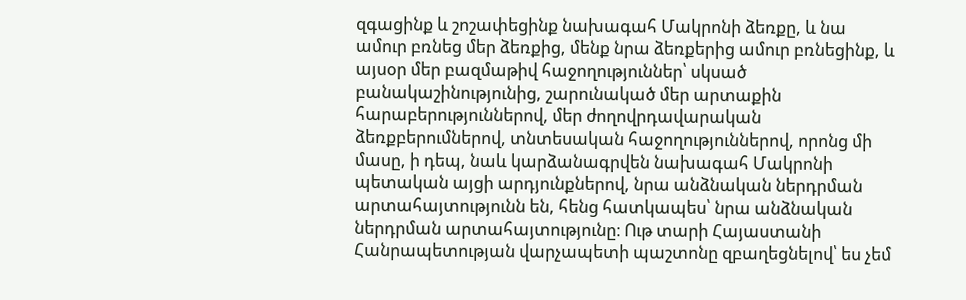զգացինք և շոշափեցինք նախագահ Մակրոնի ձեռքը, և նա ամուր բռնեց մեր ձեռքից, մենք նրա ձեռքերից ամուր բռնեցինք, և այսօր մեր բազմաթիվ հաջողություններ՝ սկսած բանակաշինությունից, շարունակած մեր արտաքին հարաբերություններով, մեր ժողովրդավարական ձեռքբերումներով, տնտեսական հաջողություններով, որոնց մի մասը, ի դեպ, նաև կարձանագրվեն նախագահ Մակրոնի պետական այցի արդյունքներով, նրա անձնական ներդրման արտահայտությունն են, հենց հատկապես՝ նրա անձնական ներդրման արտահայտությունը։ Ութ տարի Հայաստանի Հանրապետության վարչապետի պաշտոնը զբաղեցնելով՝ ես չեմ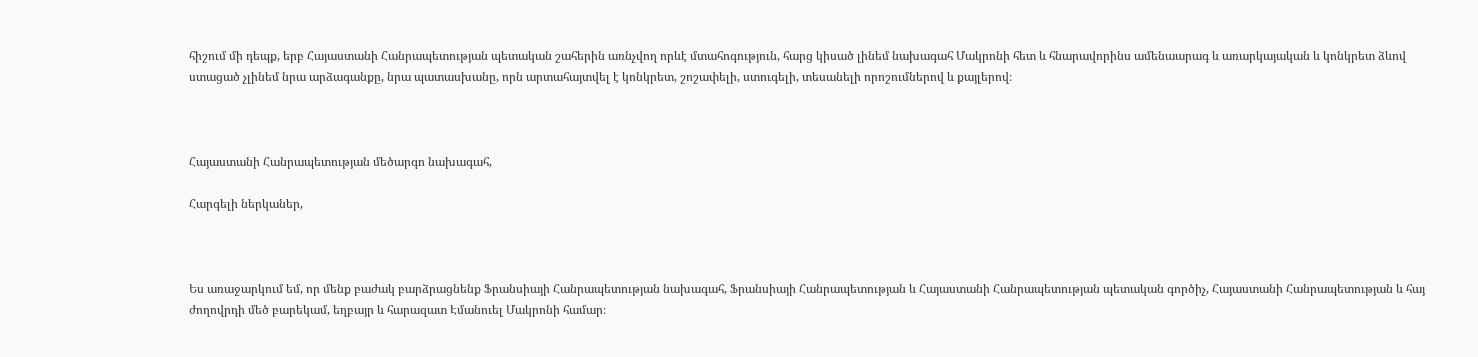հիշում մի դեպք, երբ Հայաստանի Հանրապետության պետական շահերին առնչվող որևէ մտահոգություն, հարց կիսած լինեմ նախագահ Մակրոնի հետ և հնարավորինս ամենաարագ և առարկայական և կոնկրետ ձևով ստացած չլինեմ նրա արձագանքը, նրա պատասխանը, որն արտահայտվել է կոնկրետ, շոշափելի, ստուգելի, տեսանելի որոշումներով և քայլերով։



Հայաստանի Հանրապետության մեծարգո նախագահ,

Հարգելի ներկաներ,



Ես առաջարկում եմ, որ մենք բաժակ բարձրացնենք Ֆրանսիայի Հանրապետության նախագահ, Ֆրանսիայի Հանրապետության և Հայաստանի Հանրապետության պետական գործիչ, Հայաստանի Հանրապետության և հայ ժողովրդի մեծ բարեկամ, եղբայր և հարազատ Էմանուել Մակրոնի համար։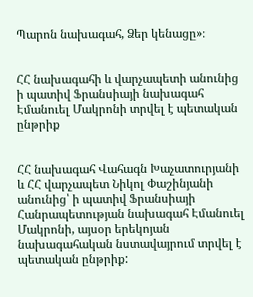Պարոն նախագահ, Ձեր կենացը»։


ՀՀ նախագահի և վարչապետի անունից ի պատիվ Ֆրանսիայի նախագահ Էմանուել Մակրոնի տրվել է պետական ընթրիք


ՀՀ նախագահ Վահագն Խաչատուրյանի և ՀՀ վարչապետ Նիկոլ Փաշինյանի անունից՝ ի պատիվ Ֆրանսիայի Հանրապետության նախագահ Էմանուել Մակրոնի, այսօր երեկոյան նախագահական նստավայրում տրվել է պետական ընթրիք: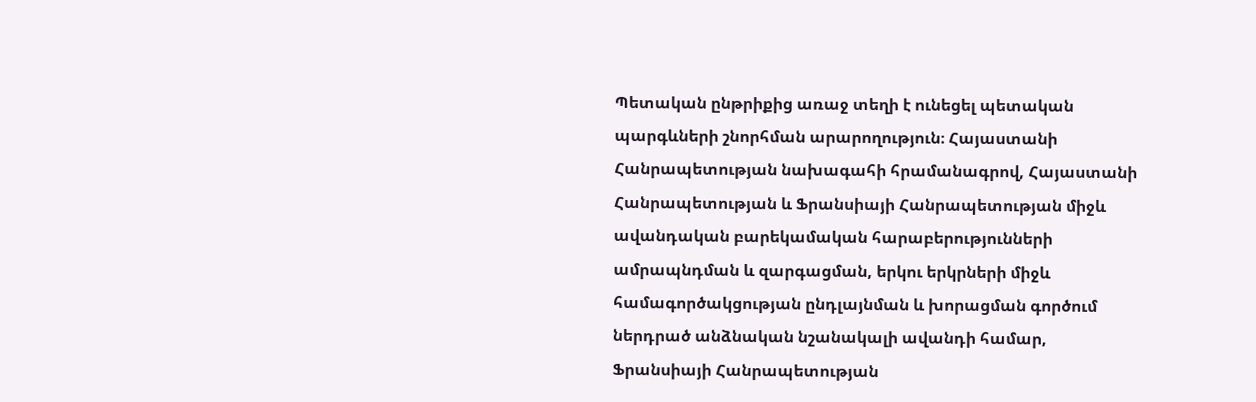Պետական ընթրիքից առաջ տեղի է ունեցել պետական պարգևների շնորհման արարողություն։ Հայաստանի Հանրապետության նախագահի հրամանագրով, Հայաստանի Հանրապետության և Ֆրանսիայի Հանրապետության միջև ավանդական բարեկամական հարաբերությունների ամրապնդման և զարգացման, երկու երկրների միջև համագործակցության ընդլայնման և խորացման գործում ներդրած անձնական նշանակալի ավանդի համար, Ֆրանսիայի Հանրապետության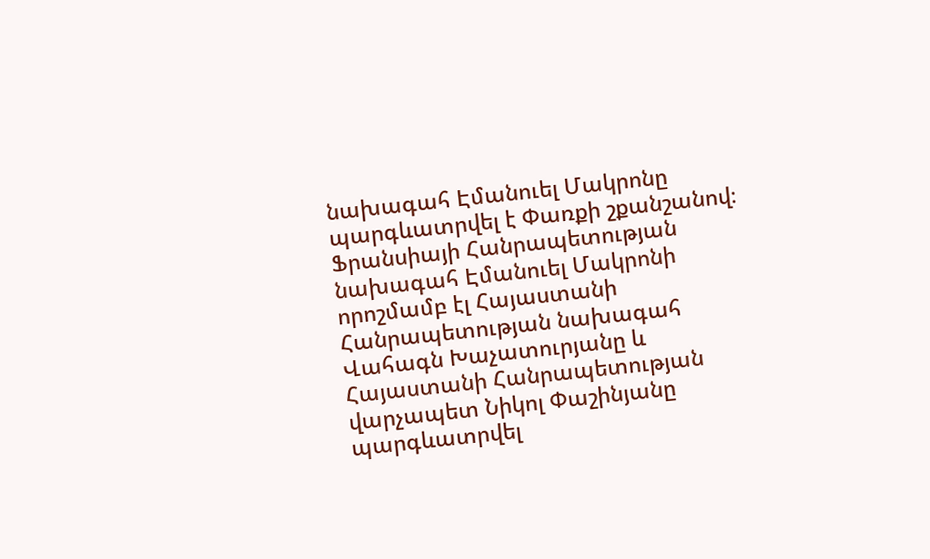նախագահ Էմանուել Մակրոնը պարգևատրվել է Փառքի շքանշանով։ Ֆրանսիայի Հանրապետության նախագահ Էմանուել Մակրոնի որոշմամբ էլ Հայաստանի Հանրապետության նախագահ Վահագն Խաչատուրյանը և Հայաստանի Հանրապետության վարչապետ Նիկոլ Փաշինյանը պարգևատրվել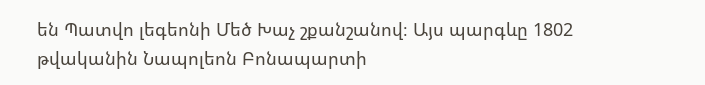են Պատվո լեգեոնի Մեծ Խաչ շքանշանով։ Այս պարգևը 1802 թվականին Նապոլեոն Բոնապարտի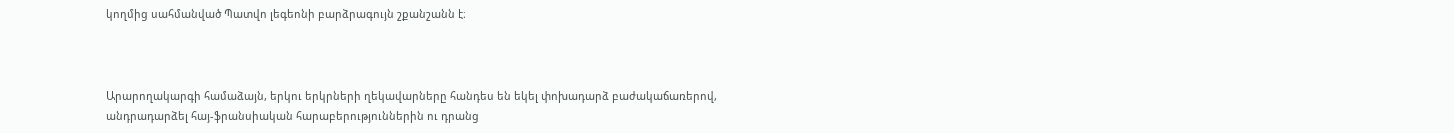կողմից սահմանված Պատվո լեգեոնի բարձրագույն շքանշանն է։



Արարողակարգի համաձայն, երկու երկրների ղեկավարները հանդես են եկել փոխադարձ բաժակաճառերով, անդրադարձել հայ-ֆրանսիական հարաբերություններին ու դրանց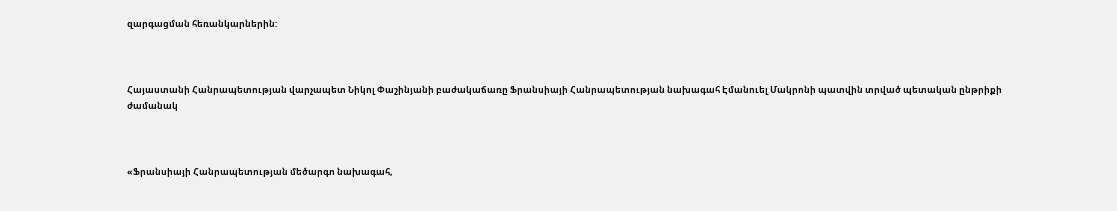զարգացման հեռանկարներին:



Հայաստանի Հանրապետության վարչապետ Նիկոլ Փաշինյանի բաժակաճառը Ֆրանսիայի Հանրապետության նախագահ Էմանուել Մակրոնի պատվին տրված պետական ընթրիքի ժամանակ



«Ֆրանսիայի Հանրապետության մեծարգո նախագահ,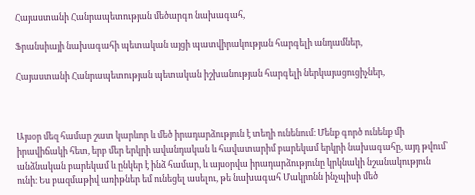Հայաստանի Հանրապետության մեծարգո նախագահ,

Ֆրանսիայի նախագահի պետական այցի պատվիրակության հարգելի անդամներ,

Հայաստանի Հանրապետության պետական իշխանության հարգելի ներկայացուցիչներ,



Այսօր մեզ համար շատ կարևոր և մեծ իրադարձություն է տեղի ունենում։ Մենք գործ ունենք մի իրավիճակի հետ, երբ մեր երկրի ավանդական և հավատարիմ բարեկամ երկրի նախագահը, այդ թվում՝ անձնական բարեկամ և ընկեր է ինձ համար, և այսօրվա իրադարձությունը կրկնակի նշանակություն ունի։ Ես բազմաթիվ առիթներ եմ ունեցել ասելու, թե նախագահ Մակրոնն ինչպիսի մեծ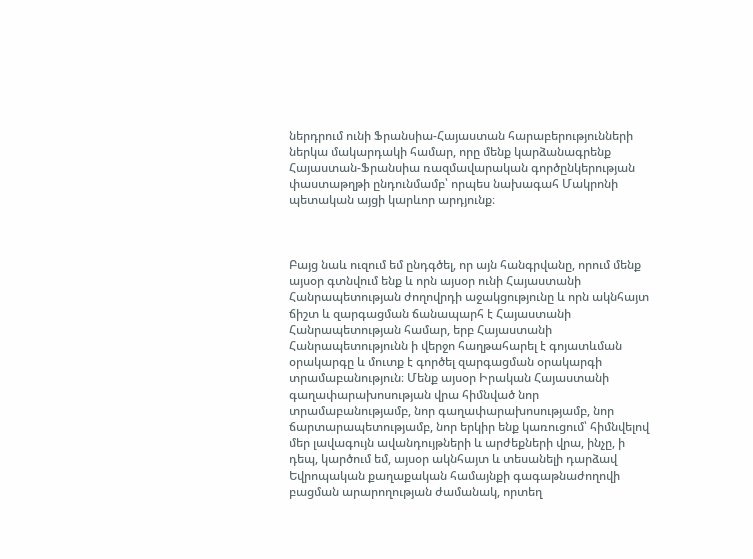ներդրում ունի Ֆրանսիա-Հայաստան հարաբերությունների ներկա մակարդակի համար, որը մենք կարձանագրենք Հայաստան-Ֆրանսիա ռազմավարական գործընկերության փաստաթղթի ընդունմամբ՝ որպես նախագահ Մակրոնի պետական այցի կարևոր արդյունք։



Բայց նաև ուզում եմ ընդգծել, որ այն հանգրվանը, որում մենք այսօր գտնվում ենք և որն այսօր ունի Հայաստանի Հանրապետության ժողովրդի աջակցությունը և որն ակնհայտ ճիշտ և զարգացման ճանապարհ է Հայաստանի Հանրապետության համար, երբ Հայաստանի Հանրապետությունն ի վերջո հաղթահարել է գոյատևման օրակարգը և մուտք է գործել զարգացման օրակարգի տրամաբանություն։ Մենք այսօր Իրական Հայաստանի գաղափարախոսության վրա հիմնված նոր տրամաբանությամբ, նոր գաղափարախոսությամբ, նոր ճարտարապետությամբ, նոր երկիր ենք կառուցում՝ հիմնվելով մեր լավագույն ավանդույթների և արժեքների վրա, ինչը, ի դեպ, կարծում եմ, այսօր ակնհայտ և տեսանելի դարձավ Եվրոպական քաղաքական համայնքի գագաթնաժողովի բացման արարողության ժամանակ, որտեղ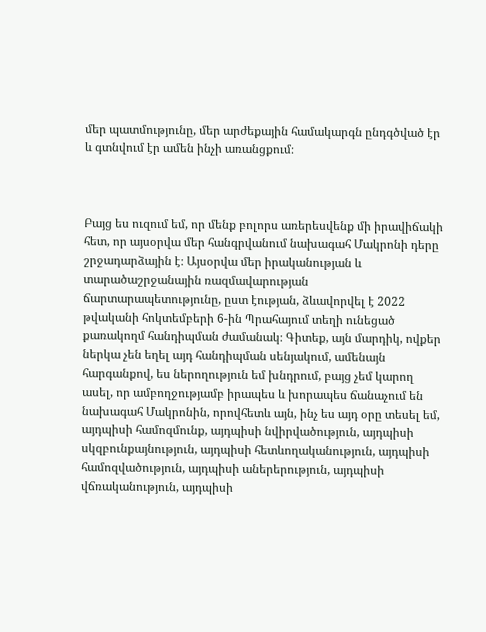մեր պատմությունը, մեր արժեքային համակարգն ընդգծված էր և գտնվում էր ամեն ինչի առանցքում։



Բայց ես ուզում եմ, որ մենք բոլորս առերեսվենք մի իրավիճակի հետ, որ այսօրվա մեր հանգրվանում նախագահ Մակրոնի դերը շրջադարձային է։ Այսօրվա մեր իրականության և տարածաշրջանային ռազմավարության ճարտարապետությունը, ըստ էության, ձևավորվել է 2022 թվականի հոկտեմբերի 6-ին Պրահայում տեղի ունեցած քառակողմ հանդիպման ժամանակ։ Գիտեք, այն մարդիկ, ովքեր ներկա չեն եղել այդ հանդիպման սենյակում, ամենայն հարգանքով, ես ներողություն եմ խնդրում, բայց չեմ կարող ասել, որ ամբողջությամբ իրապես և խորապես ճանաչում են նախագահ Մակրոնին, որովհետև այն, ինչ ես այդ օրը տեսել եմ, այդպիսի համոզմունք, այդպիսի նվիրվածություն, այդպիսի սկզբունքայնություն, այդպիսի հետևողականություն, այդպիսի համոզվածություն, այդպիսի աներերություն, այդպիսի վճռականություն, այդպիսի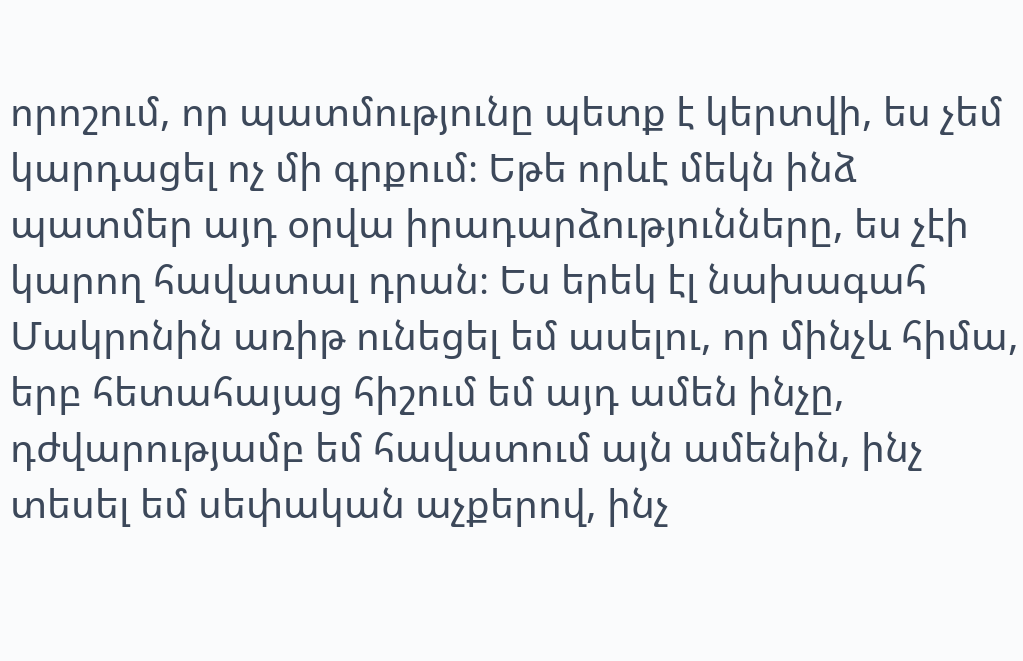որոշում, որ պատմությունը պետք է կերտվի, ես չեմ կարդացել ոչ մի գրքում։ Եթե որևէ մեկն ինձ պատմեր այդ օրվա իրադարձությունները, ես չէի կարող հավատալ դրան։ Ես երեկ էլ նախագահ Մակրոնին առիթ ունեցել եմ ասելու, որ մինչև հիմա, երբ հետահայաց հիշում եմ այդ ամեն ինչը, դժվարությամբ եմ հավատում այն ամենին, ինչ տեսել եմ սեփական աչքերով, ինչ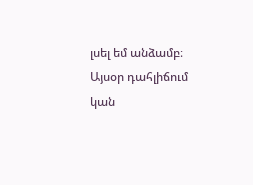լսել եմ անձամբ։ Այսօր դահլիճում կան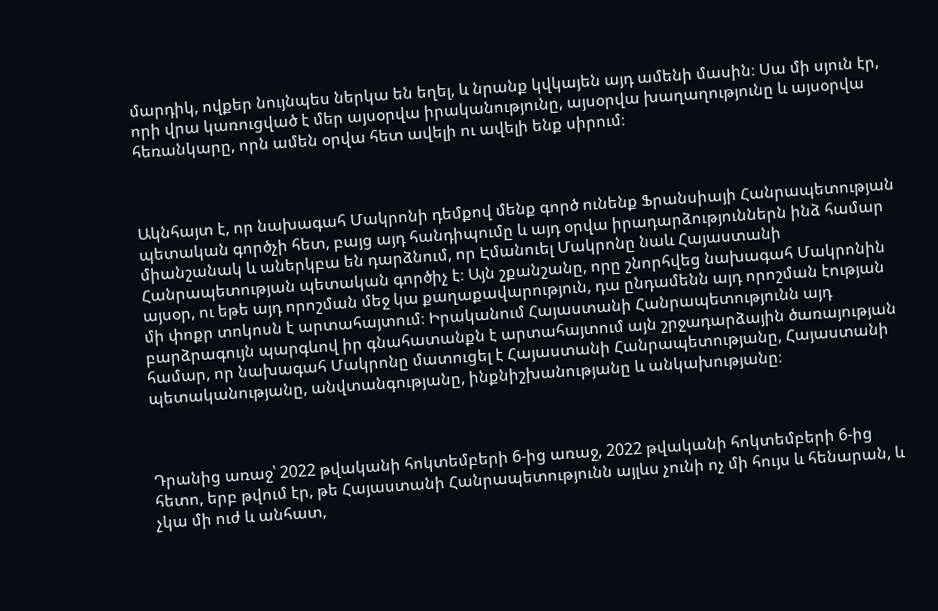մարդիկ, ովքեր նույնպես ներկա են եղել, և նրանք կվկայեն այդ ամենի մասին։ Սա մի սյուն էր, որի վրա կառուցված է մեր այսօրվա իրականությունը, այսօրվա խաղաղությունը և այսօրվա հեռանկարը, որն ամեն օրվա հետ ավելի ու ավելի ենք սիրում։



Ակնհայտ է, որ նախագահ Մակրոնի դեմքով մենք գործ ունենք Ֆրանսիայի Հանրապետության պետական գործչի հետ, բայց այդ հանդիպումը և այդ օրվա իրադարձություններն ինձ համար միանշանակ և աներկբա են դարձնում, որ Էմանուել Մակրոնը նաև Հայաստանի Հանրապետության պետական գործիչ է։ Այն շքանշանը, որը շնորհվեց նախագահ Մակրոնին այսօր, ու եթե այդ որոշման մեջ կա քաղաքավարություն, դա ընդամենն այդ որոշման էության մի փոքր տոկոսն է արտահայտում։ Իրականում Հայաստանի Հանրապետությունն այդ բարձրագույն պարգևով իր գնահատանքն է արտահայտում այն շրջադարձային ծառայության համար, որ նախագահ Մակրոնը մատուցել է Հայաստանի Հանրապետությանը, Հայաստանի պետականությանը, անվտանգությանը, ինքնիշխանությանը և անկախությանը։



Դրանից առաջ՝ 2022 թվականի հոկտեմբերի 6-ից առաջ, 2022 թվականի հոկտեմբերի 6-ից հետո, երբ թվում էր, թե Հայաստանի Հանրապետությունն այլևս չունի ոչ մի հույս և հենարան, և չկա մի ուժ և անհատ,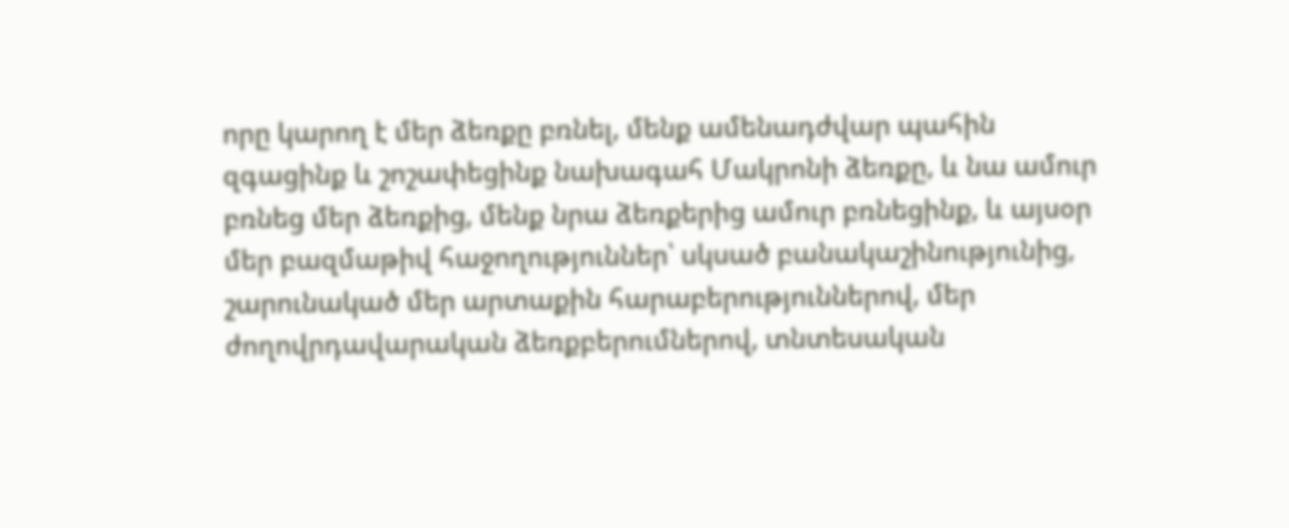որը կարող է մեր ձեռքը բռնել, մենք ամենադժվար պահին զգացինք և շոշափեցինք նախագահ Մակրոնի ձեռքը, և նա ամուր բռնեց մեր ձեռքից, մենք նրա ձեռքերից ամուր բռնեցինք, և այսօր մեր բազմաթիվ հաջողություններ՝ սկսած բանակաշինությունից, շարունակած մեր արտաքին հարաբերություններով, մեր ժողովրդավարական ձեռքբերումներով, տնտեսական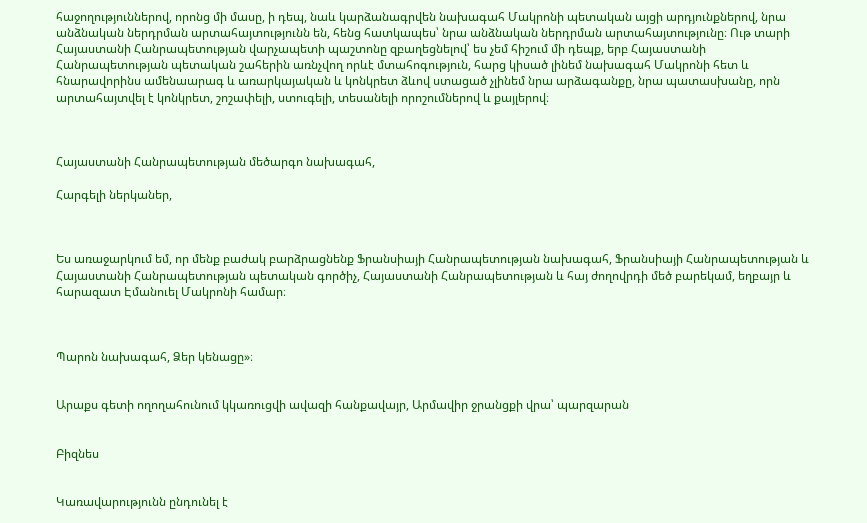հաջողություններով, որոնց մի մասը, ի դեպ, նաև կարձանագրվեն նախագահ Մակրոնի պետական այցի արդյունքներով, նրա անձնական ներդրման արտահայտությունն են, հենց հատկապես՝ նրա անձնական ներդրման արտահայտությունը։ Ութ տարի Հայաստանի Հանրապետության վարչապետի պաշտոնը զբաղեցնելով՝ ես չեմ հիշում մի դեպք, երբ Հայաստանի Հանրապետության պետական շահերին առնչվող որևէ մտահոգություն, հարց կիսած լինեմ նախագահ Մակրոնի հետ և հնարավորինս ամենաարագ և առարկայական և կոնկրետ ձևով ստացած չլինեմ նրա արձագանքը, նրա պատասխանը, որն արտահայտվել է կոնկրետ, շոշափելի, ստուգելի, տեսանելի որոշումներով և քայլերով։



Հայաստանի Հանրապետության մեծարգո նախագահ,

Հարգելի ներկաներ,



Ես առաջարկում եմ, որ մենք բաժակ բարձրացնենք Ֆրանսիայի Հանրապետության նախագահ, Ֆրանսիայի Հանրապետության և Հայաստանի Հանրապետության պետական գործիչ, Հայաստանի Հանրապետության և հայ ժողովրդի մեծ բարեկամ, եղբայր և հարազատ Էմանուել Մակրոնի համար։



Պարոն նախագահ, Ձեր կենացը»։


Արաքս գետի ողողահունում կկառուցվի ավազի հանքավայր, Արմավիր ջրանցքի վրա՝ պարզարան


Բիզնես


Կառավարությունն ընդունել է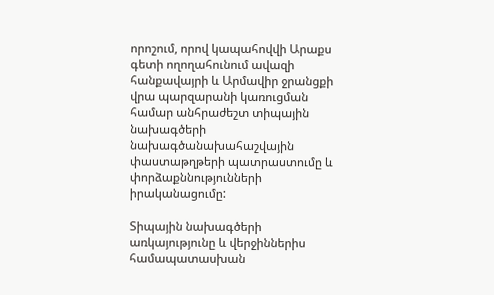որոշում, որով կապահովվի Արաքս գետի ողողահունում ավազի հանքավայրի և Արմավիր ջրանցքի վրա պարզարանի կառուցման համար անհրաժեշտ տիպային նախագծերի նախագծանախահաշվային փաստաթղթերի պատրաստումը և փորձաքննությունների իրականացումը:

Տիպային նախագծերի առկայությունը և վերջիններիս համապատասխան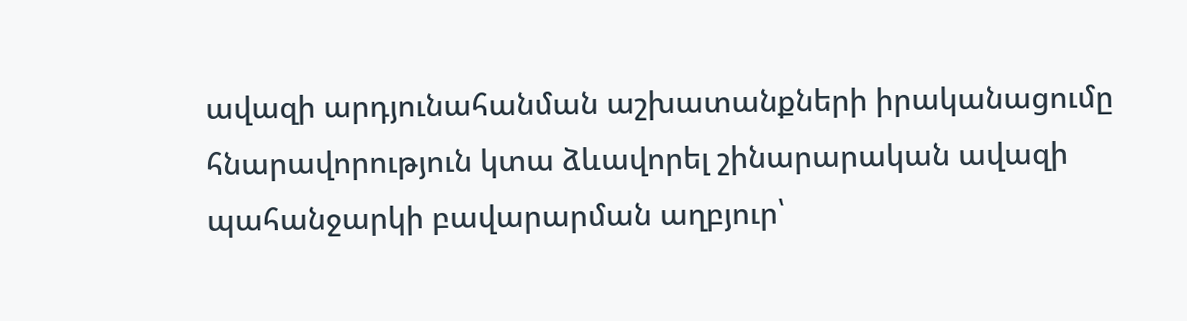ավազի արդյունահանման աշխատանքների իրականացումը հնարավորություն կտա ձևավորել շինարարական ավազի պահանջարկի բավարարման աղբյուր՝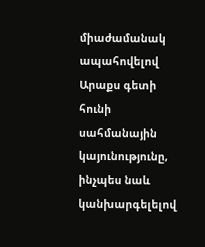միաժամանակ ապահովելով Արաքս գետի հունի սահմանային կայունությունը, ինչպես նաև կանխարգելելով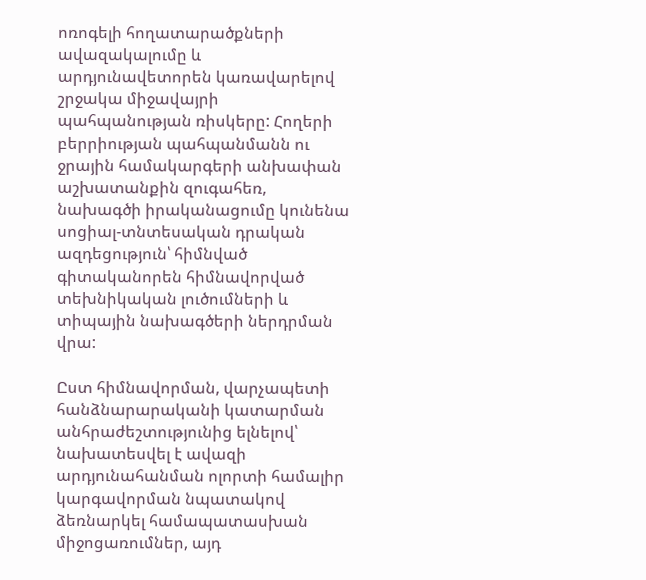ոռոգելի հողատարածքների ավազակալումը և արդյունավետորեն կառավարելով շրջակա միջավայրի պահպանության ռիսկերը: Հողերի բերրիության պահպանմանն ու ջրային համակարգերի անխափան աշխատանքին զուգահեռ, նախագծի իրականացումը կունենա սոցիալ-տնտեսական դրական ազդեցություն՝ հիմնված գիտականորեն հիմնավորված տեխնիկական լուծումների և տիպային նախագծերի ներդրման վրա:

Ըստ հիմնավորման, վարչապետի հանձնարարականի կատարման անհրաժեշտությունից ելնելով՝ նախատեսվել է ավազի արդյունահանման ոլորտի համալիր կարգավորման նպատակով ձեռնարկել համապատասխան միջոցառումներ, այդ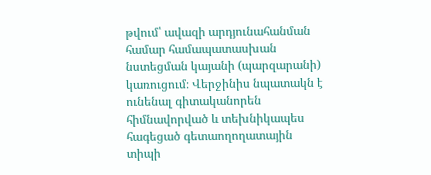թվում՝ ավազի արդյունահանման համար համապատասխան նստեցման կայանի (պարզարանի) կառուցում։ Վերջինիս նպատակն է ունենալ գիտականորեն հիմնավորված և տեխնիկապես հագեցած գետաողողատային տիպի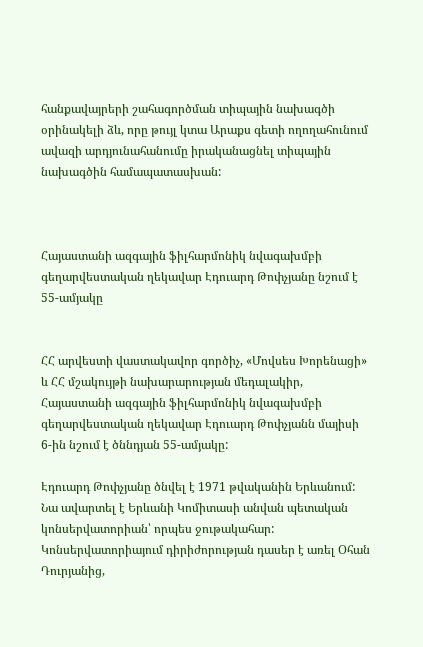հանքավայրերի շահագործման տիպային նախագծի օրինակելի ձև, որը թույլ կտա Արաքս գետի ողողահունում ավազի արդյունահանումը իրականացնել տիպային նախագծին համապատասխան:



Հայաստանի ազգային ֆիլհարմոնիկ նվագախմբի գեղարվեստական ղեկավար Էդուարդ Թոփչյանը նշում է 55-ամյակը


ՀՀ արվեստի վաստակավոր գործիչ, «Մովսես Խորենացի» և ՀՀ մշակույթի նախարարության մեդալակիր, Հայաստանի ազգային ֆիլհարմոնիկ նվագախմբի գեղարվեստական ղեկավար Էդուարդ Թոփչյանն մայիսի 6-ին նշում է ծննդյան 55-ամյակը:

Էդուարդ Թոփչյանը ծնվել է 1971 թվականին Երևանում: Նա ավարտել է Երևանի Կոմիտասի անվան պետական կոնսերվատորիան՝ որպես ջութակահար: Կոնսերվատորիայում դիրիժորության դասեր է առել Օհան Դուրյանից,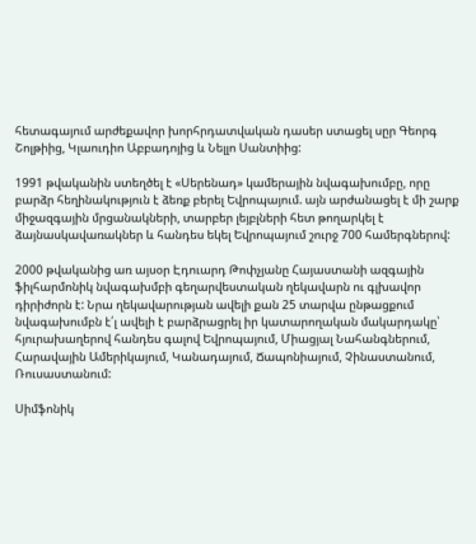հետագայում արժեքավոր խորհրդատվական դասեր ստացել սըր Գեորգ Շոլթիից, Կլաուդիո Աբբադոյից և Նելլո Սանտիից:

1991 թվականին ստեղծել է «Սերենադ» կամերային նվագախումբը, որը բարձր հեղինակություն է ձեռք բերել Եվրոպայում. այն արժանացել է մի շարք միջազգային մրցանակների, տարբեր լեյբլների հետ թողարկել է ձայնասկավառակներ և հանդես եկել Եվրոպայում շուրջ 700 համերգներով:

2000 թվականից առ այսօր Էդուարդ Թոփչյանը Հայաստանի ազգային ֆիլհարմոնիկ նվագախմբի գեղարվեստական ղեկավարն ու գլխավոր դիրիժորն է: Նրա ղեկավարության ավելի քան 25 տարվա ընթացքում նվագախումբն է՛լ ավելի է բարձրացրել իր կատարողական մակարդակը՝ հյուրախաղերով հանդես գալով Եվրոպայում, Միացյալ Նահանգներում, Հարավային Ամերիկայում, Կանադայում, Ճապոնիայում, Չինաստանում, Ռուսաստանում:

Սիմֆոնիկ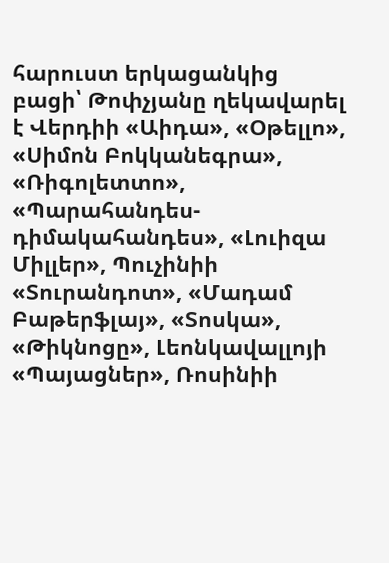հարուստ երկացանկից բացի՝ Թոփչյանը ղեկավարել է Վերդիի «Աիդա», «Օթելլո», «Սիմոն Բոկկանեգրա», «Ռիգոլետտո», «Պարահանդես-դիմակահանդես», «Լուիզա Միլլեր», Պուչինիի «Տուրանդոտ», «Մադամ Բաթերֆլայ», «Տոսկա», «Թիկնոցը», Լեոնկավալլոյի «Պայացներ», Ռոսինիի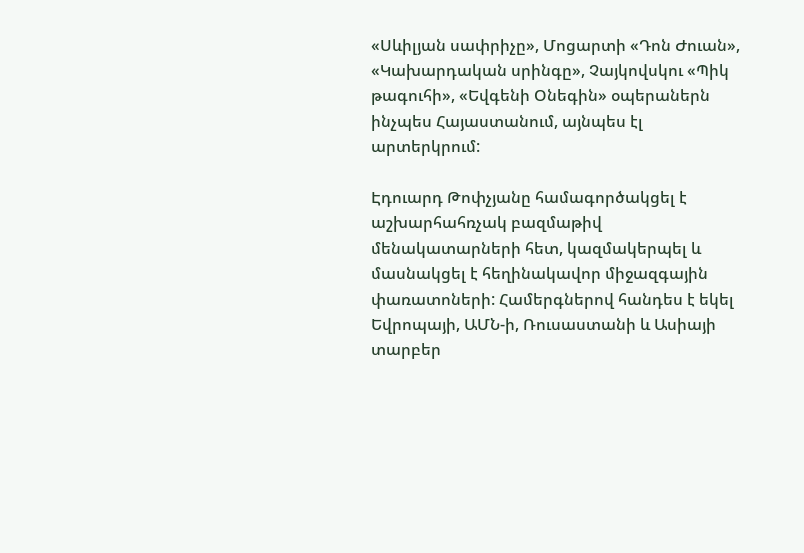«Սևիլյան սափրիչը», Մոցարտի «Դոն Ժուան», «Կախարդական սրինգը», Չայկովսկու «Պիկ թագուհի», «Եվգենի Օնեգին» օպերաներն ինչպես Հայաստանում, այնպես էլ արտերկրում:

Էդուարդ Թոփչյանը համագործակցել է աշխարհահռչակ բազմաթիվ մենակատարների հետ, կազմակերպել և մասնակցել է հեղինակավոր միջազգային փառատոների: Համերգներով հանդես է եկել Եվրոպայի, ԱՄՆ-ի, Ռուսաստանի և Ասիայի տարբեր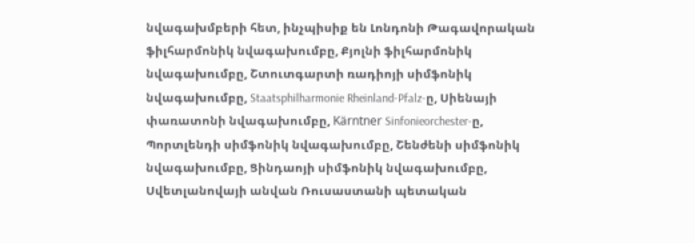նվագախմբերի հետ, ինչպիսիք են Լոնդոնի Թագավորական ֆիլհարմոնիկ նվագախումբը, Քյոլնի ֆիլհարմոնիկ նվագախումբը, Շտուտգարտի ռադիոյի սիմֆոնիկ նվագախումբը, Staatsphilharmonie Rheinland-Pfalz-ը, Սիենայի փառատոնի նվագախումբը, Kärntner Sinfonieorchester-ը, Պորտլենդի սիմֆոնիկ նվագախումբը, Շենժենի սիմֆոնիկ նվագախումբը, Ցինդաոյի սիմֆոնիկ նվագախումբը, Սվետլանովայի անվան Ռուսաստանի պետական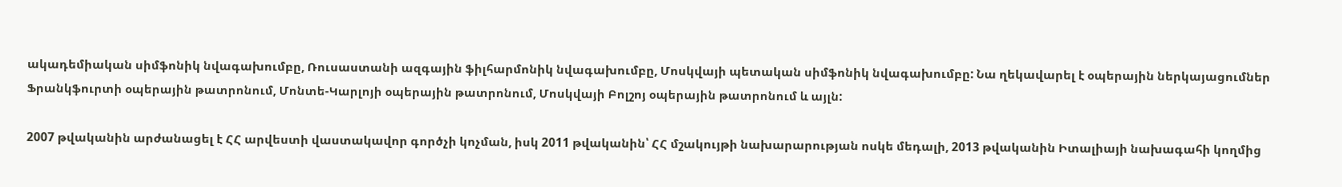ակադեմիական սիմֆոնիկ նվագախումբը, Ռուսաստանի ազգային ֆիլհարմոնիկ նվագախումբը, Մոսկվայի պետական սիմֆոնիկ նվագախումբը: Նա ղեկավարել է օպերային ներկայացումներ Ֆրանկֆուրտի օպերային թատրոնում, Մոնտե-Կարլոյի օպերային թատրոնում, Մոսկվայի Բոլշոյ օպերային թատրոնում և այլն:

2007 թվականին արժանացել է ՀՀ արվեստի վաստակավոր գործչի կոչման, իսկ 2011 թվականին՝ ՀՀ մշակույթի նախարարության ոսկե մեդալի, 2013 թվականին Իտալիայի նախագահի կողմից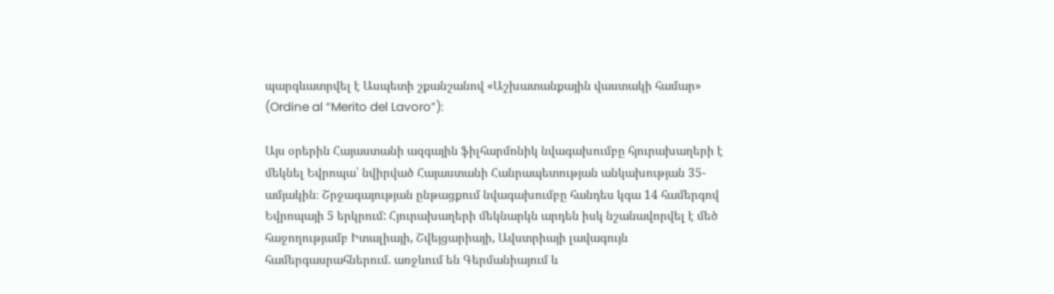պարգևատրվել է Ասպետի շքանշանով «Աշխատանքային վաստակի համար» (Ordine al “Merito del Lavoro”):

Այս օրերին Հայաստանի ազգային ֆիլհարմոնիկ նվագախումբը հյուրախաղերի է մեկնել Եվրոպա՝ նվիրված Հայաստանի Հանրապետության անկախության 35-ամյակին։ Շրջագայության ընթացքում նվագախումբը հանդես կգա 14 համերգով Եվրոպայի 5 երկրում: Հյուրախաղերի մեկնարկն արդեն իսկ նշանավորվել է մեծ հաջողությամբ Իտալիայի, Շվեյցարիայի, Ավստրիայի լավագույն համերգասրահներում. առջևում են Գերմանիայում և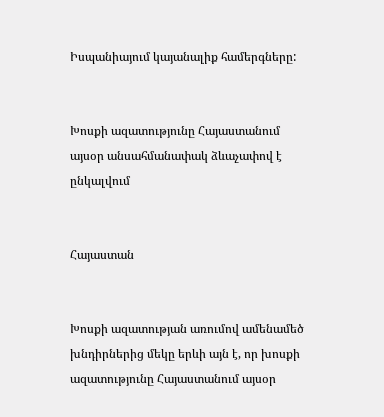Իսպանիայում կայանալիք համերգները:


Խոսքի ազատությունը Հայաստանում այսօր անսահմանափակ ձևաչափով է ընկալվում


Հայաստան


Խոսքի ազատության առումով ամենամեծ խնդիրներից մեկը երևի այն է, որ խոսքի ազատությունը Հայաստանում այսօր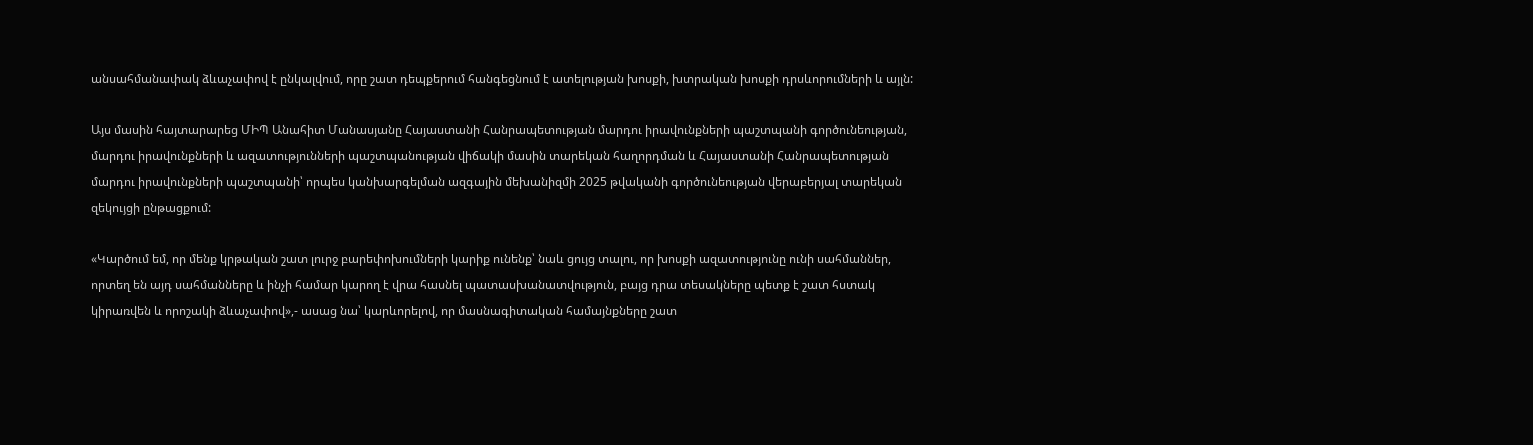անսահմանափակ ձևաչափով է ընկալվում, որը շատ դեպքերում հանգեցնում է ատելության խոսքի, խտրական խոսքի դրսևորումների և այլն:

Այս մասին հայտարարեց ՄԻՊ Անահիտ Մանասյանը Հայաստանի Հանրապետության մարդու իրավունքների պաշտպանի գործունեության, մարդու իրավունքների և ազատությունների պաշտպանության վիճակի մասին տարեկան հաղորդման և Հայաստանի Հանրապետության մարդու իրավունքների պաշտպանի՝ որպես կանխարգելման ազգային մեխանիզմի 2025 թվականի գործունեության վերաբերյալ տարեկան զեկույցի ընթացքում:

«Կարծում եմ, որ մենք կրթական շատ լուրջ բարեփոխումների կարիք ունենք՝ նաև ցույց տալու, որ խոսքի ազատությունը ունի սահմաններ, որտեղ են այդ սահմանները և ինչի համար կարող է վրա հասնել պատասխանատվություն, բայց դրա տեսակները պետք է շատ հստակ կիրառվեն և որոշակի ձևաչափով»,- ասաց նա՝ կարևորելով, որ մասնագիտական համայնքները շատ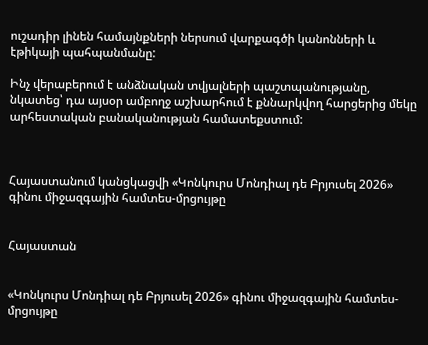ուշադիր լինեն համայնքների ներսում վարքագծի կանոնների և էթիկայի պահպանմանը:

Ինչ վերաբերում է անձնական տվյալների պաշտպանությանը, նկատեց՝ դա այսօր ամբողջ աշխարհում է քննարկվող հարցերից մեկը արհեստական բանականության համատեքստում:



Հայաստանում կանցկացվի «Կոնկուրս Մոնդիալ դե Բրյուսել 2026» գինու միջազգային համտես-մրցույթը


Հայաստան


«Կոնկուրս Մոնդիալ դե Բրյուսել 2026» գինու միջազգային համտես-մրցույթը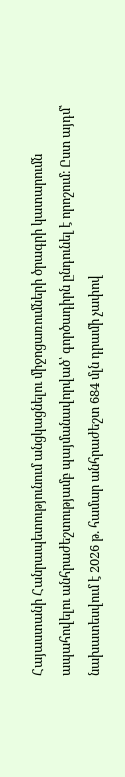Հայաստանի Հանրապետությունում անցկացնելու միջոցառումների ծրագրի կատարումն ապահովելու անհրաժեշտությամբ պայմանավորված՝ գործադիրն ընդունել է որոշում։ Ըստ այդմ՝ նախատեսվում է 2026 թ. համար անհրաժեշտ 684 մլն դրամի չափով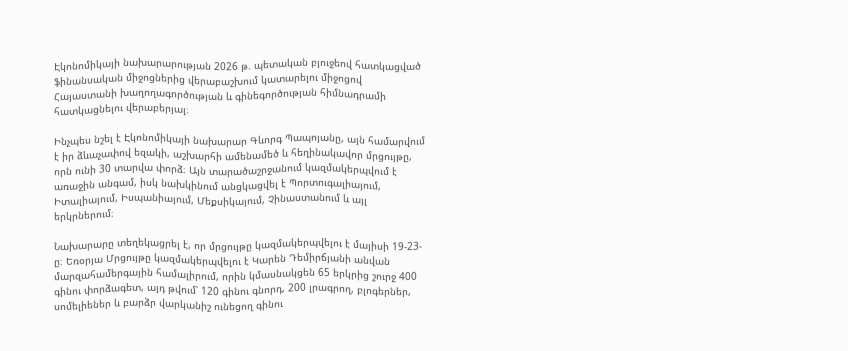Էկոնոմիկայի նախարարության 2026 թ. պետական բյուջեով հատկացված ֆինանսական միջոցներից վերաբաշխում կատարելու միջոցով Հայաստանի խաղողագործության և գինեգործության հիմնադրամի հատկացնելու վերաբերյալ։

Ինչպես նշել է Էկոնոմիկայի նախարար Գևորգ Պապոյանը, այն համարվում է իր ձևաչափով եզակի, աշխարհի ամենամեծ և հեղինակավոր մրցույթը, որն ունի 30 տարվա փորձ։ Այն տարածաշրջանում կազմակերպվում է առաջին անգամ, իսկ նախկինում անցկացվել է Պորտուգալիայում, Իտալիայում, Իսպանիայում, Մեքսիկայում, Չինաստանում և այլ երկրներում։

Նախարարը տեղեկացրել է, որ մրցույթը կազմակերպվելու է մայիսի 19-23-ը։ Եռօրյա Մրցույթը կազմակերպվելու է Կարեն Դեմիրճյանի անվան մարզահամերգային համալիրում, որին կմասնակցեն 65 երկրից շուրջ 400 գինու փորձագետ, այդ թվում՝ 120 գինու գնորդ, 200 լրագրող, բլոգերներ, սոմելիեներ և բարձր վարկանիշ ունեցող գինու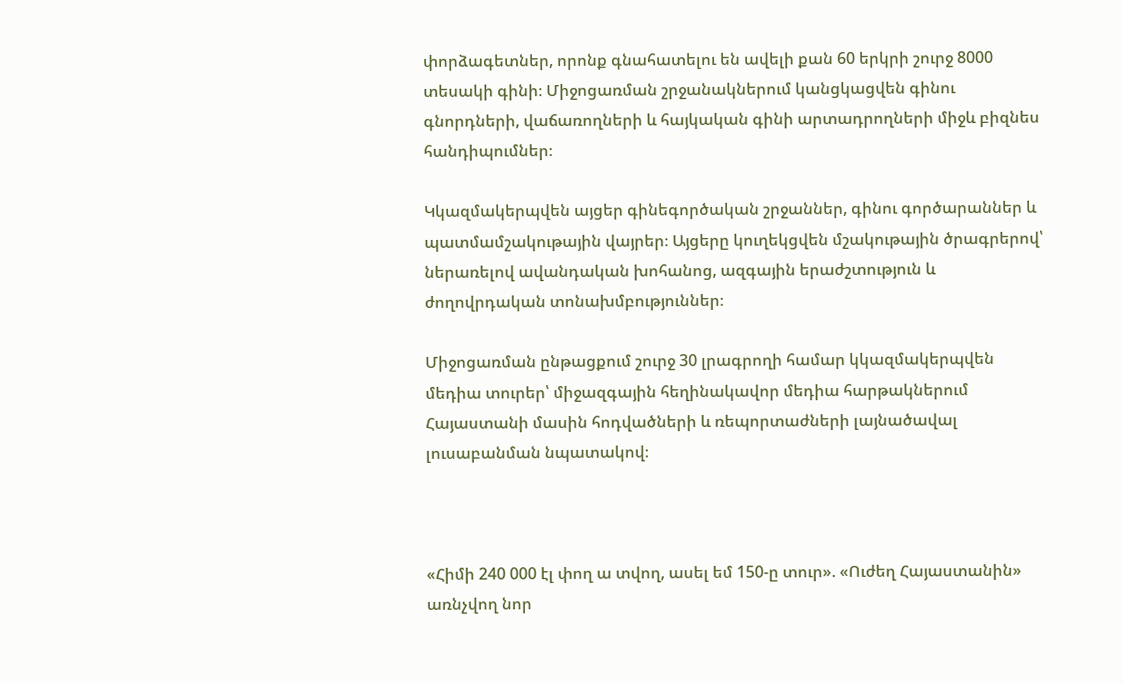փորձագետներ, որոնք գնահատելու են ավելի քան 60 երկրի շուրջ 8000 տեսակի գինի։ Միջոցառման շրջանակներում կանցկացվեն գինու գնորդների, վաճառողների և հայկական գինի արտադրողների միջև բիզնես հանդիպումներ։

Կկազմակերպվեն այցեր գինեգործական շրջաններ, գինու գործարաններ և պատմամշակութային վայրեր։ Այցերը կուղեկցվեն մշակութային ծրագրերով՝ ներառելով ավանդական խոհանոց, ազգային երաժշտություն և ժողովրդական տոնախմբություններ։

Միջոցառման ընթացքում շուրջ 30 լրագրողի համար կկազմակերպվեն մեդիա տուրեր՝ միջազգային հեղինակավոր մեդիա հարթակներում Հայաստանի մասին հոդվածների և ռեպորտաժների լայնածավալ լուսաբանման նպատակով։



«Հիմի 240 000 էլ փող ա տվող, ասել եմ 150-ը տուր». «Ուժեղ Հայաստանին» առնչվող նոր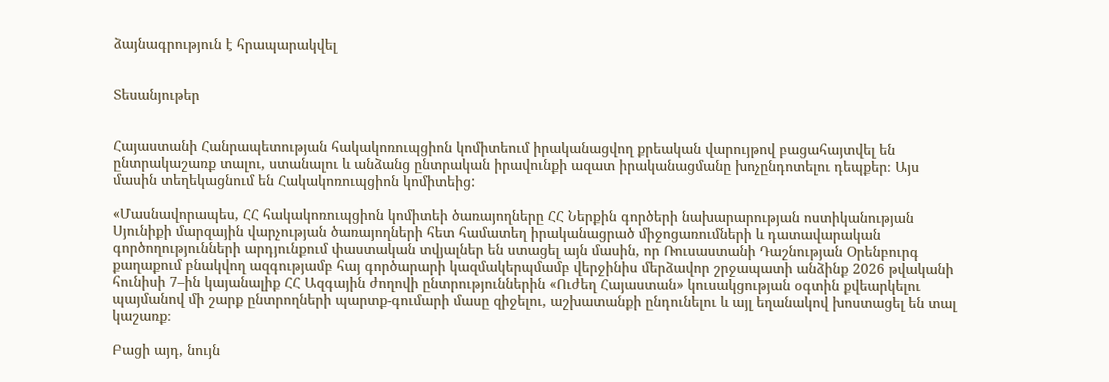ձայնագրություն է հրապարակվել


Տեսանյութեր


Հայաստանի Հանրապետության հակակոռուպցիոն կոմիտեում իրականացվող քրեական վարույթով բացահայտվել են ընտրակաշառք տալու, ստանալու և անձանց ընտրական իրավունքի ազատ իրականացմանը խոչընդոտելու դեպքեր։ Այս մասին տեղեկացնում են Հակակոռուպցիոն կոմիտեից:

«Մասնավորապես, ՀՀ հակակոռուպցիոն կոմիտեի ծառայողները ՀՀ Ներքին գործերի նախարարության ոստիկանության Սյունիքի մարզային վարչության ծառայողների հետ համատեղ իրականացրած միջոցառումների և դատավարական գործողությունների արդյունքում փաստական տվյալներ են ստացել այն մասին, որ Ռուսաստանի Դաշնության Օրենբուրգ քաղաքում բնակվող ազգությամբ հայ գործարարի կազմակերպմամբ վերջինիս մերձավոր շրջապատի անձինք 2026 թվականի հունիսի 7–ին կայանալիք ՀՀ Ազգային ժողովի ընտրություններին «Ուժեղ Հայաստան» կուսակցության օգտին քվեարկելու պայմանով մի շարք ընտրողների պարտք-գումարի մասը զիջելու, աշխատանքի ընդունելու և այլ եղանակով խոստացել են տալ կաշառք։

Բացի այդ, նույն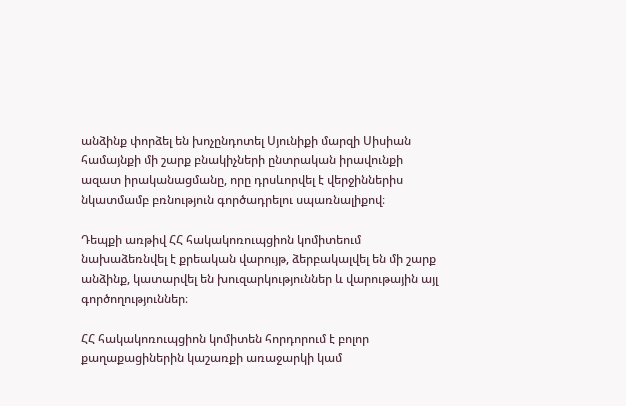անձինք փորձել են խոչընդոտել Սյունիքի մարզի Սիսիան համայնքի մի շարք բնակիչների ընտրական իրավունքի ազատ իրականացմանը, որը դրսևորվել է վերջիններիս նկատմամբ բռնություն գործադրելու սպառնալիքով։

Դեպքի առթիվ ՀՀ հակակոռուպցիոն կոմիտեում նախաձեռնվել է քրեական վարույթ, ձերբակալվել են մի շարք անձինք, կատարվել են խուզարկություններ և վարութային այլ գործողություններ։

ՀՀ հակակոռուպցիոն կոմիտեն հորդորում է բոլոր քաղաքացիներին կաշառքի առաջարկի կամ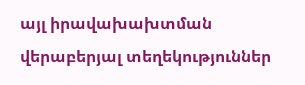այլ իրավախախտման վերաբերյալ տեղեկություններ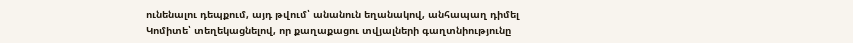ունենալու դեպքում, այդ թվում՝ անանուն եղանակով, անհապաղ դիմել Կոմիտե՝ տեղեկացնելով, որ քաղաքացու տվյալների գաղտնիությունը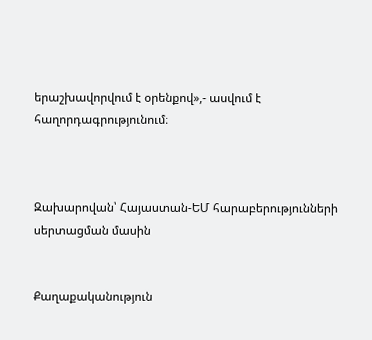երաշխավորվում է օրենքով»,- ասվում է հաղորդագրությունում։



Զախարովան՝ Հայաստան-ԵՄ հարաբերությունների սերտացման մասին


Քաղաքականություն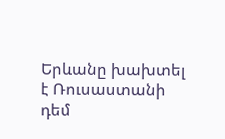Երևանը խախտել է Ռուսաստանի դեմ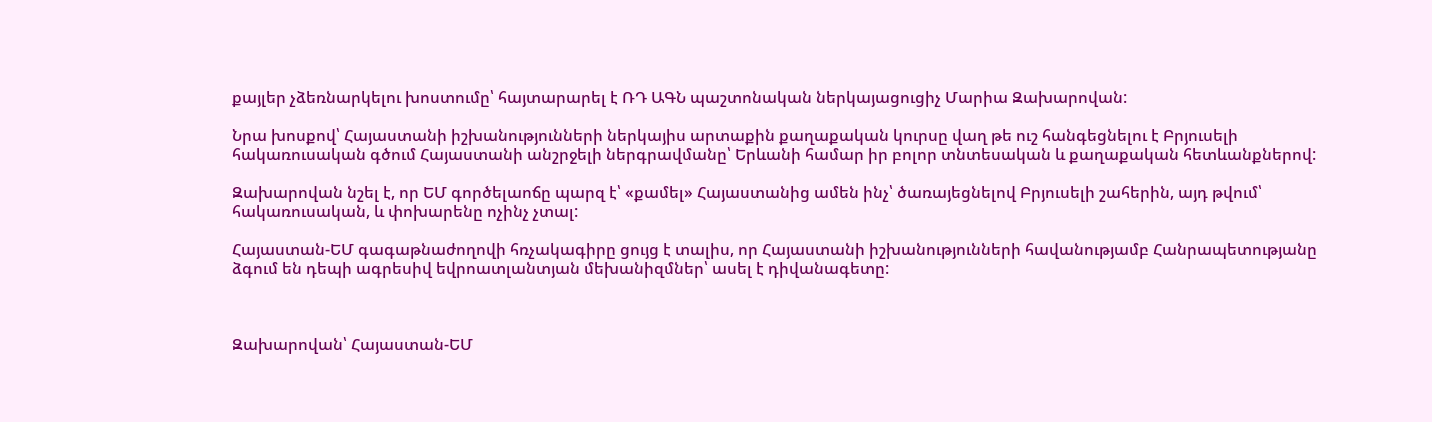քայլեր չձեռնարկելու խոստումը՝ հայտարարել է ՌԴ ԱԳՆ պաշտոնական ներկայացուցիչ Մարիա Զախարովան:

Նրա խոսքով՝ Հայաստանի իշխանությունների ներկայիս արտաքին քաղաքական կուրսը վաղ թե ուշ հանգեցնելու է Բրյուսելի հակառուսական գծում Հայաստանի անշրջելի ներգրավմանը՝ Երևանի համար իր բոլոր տնտեսական և քաղաքական հետևանքներով:

Զախարովան նշել է, որ ԵՄ գործելաոճը պարզ է՝ «քամել» Հայաստանից ամեն ինչ՝ ծառայեցնելով Բրյուսելի շահերին, այդ թվում՝ հակառուսական, և փոխարենը ոչինչ չտալ:

Հայաստան-ԵՄ գագաթնաժողովի հռչակագիրը ցույց է տալիս, որ Հայաստանի իշխանությունների հավանությամբ Հանրապետությանը ձգում են դեպի ագրեսիվ եվրոատլանտյան մեխանիզմներ՝ ասել է դիվանագետը:



Զախարովան՝ Հայաստան-ԵՄ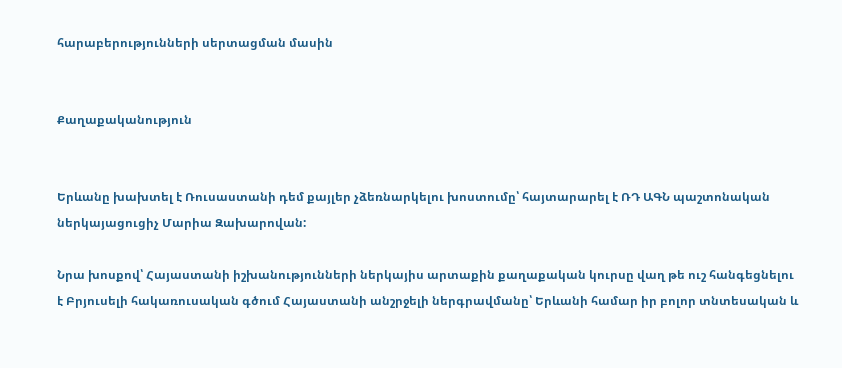հարաբերությունների սերտացման մասին


Քաղաքականություն


Երևանը խախտել է Ռուսաստանի դեմ քայլեր չձեռնարկելու խոստումը՝ հայտարարել է ՌԴ ԱԳՆ պաշտոնական ներկայացուցիչ Մարիա Զախարովան:

Նրա խոսքով՝ Հայաստանի իշխանությունների ներկայիս արտաքին քաղաքական կուրսը վաղ թե ուշ հանգեցնելու է Բրյուսելի հակառուսական գծում Հայաստանի անշրջելի ներգրավմանը՝ Երևանի համար իր բոլոր տնտեսական և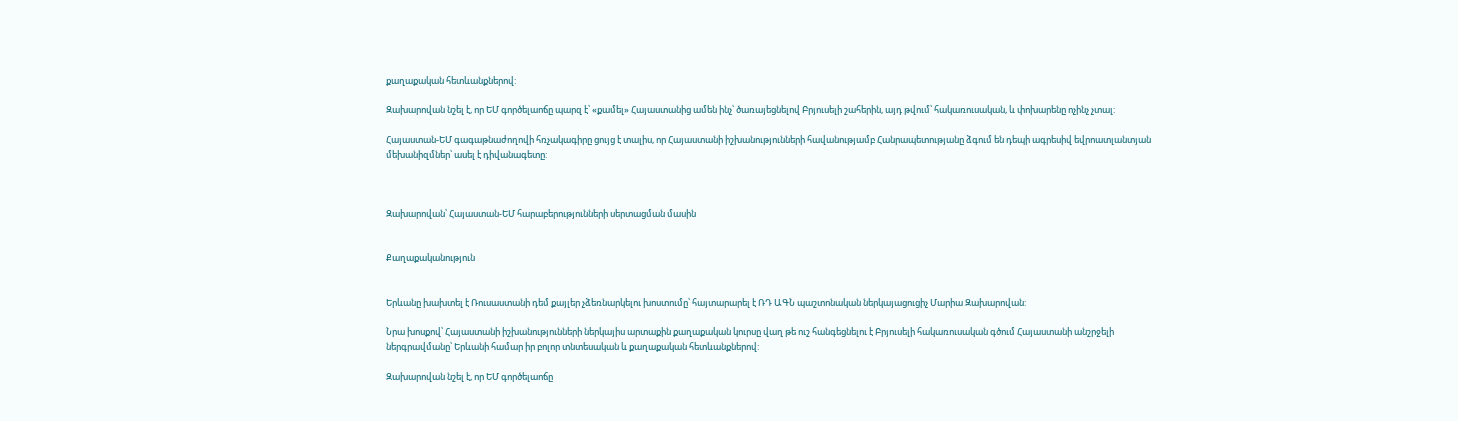քաղաքական հետևանքներով:

Զախարովան նշել է, որ ԵՄ գործելաոճը պարզ է՝ «քամել» Հայաստանից ամեն ինչ՝ ծառայեցնելով Բրյուսելի շահերին, այդ թվում՝ հակառուսական, և փոխարենը ոչինչ չտալ:

Հայաստան-ԵՄ գագաթնաժողովի հռչակագիրը ցույց է տալիս, որ Հայաստանի իշխանությունների հավանությամբ Հանրապետությանը ձգում են դեպի ագրեսիվ եվրոատլանտյան մեխանիզմներ՝ ասել է դիվանագետը:



Զախարովան՝ Հայաստան-ԵՄ հարաբերությունների սերտացման մասին


Քաղաքականություն


Երևանը խախտել է Ռուսաստանի դեմ քայլեր չձեռնարկելու խոստումը՝ հայտարարել է ՌԴ ԱԳՆ պաշտոնական ներկայացուցիչ Մարիա Զախարովան:

Նրա խոսքով՝ Հայաստանի իշխանությունների ներկայիս արտաքին քաղաքական կուրսը վաղ թե ուշ հանգեցնելու է Բրյուսելի հակառուսական գծում Հայաստանի անշրջելի ներգրավմանը՝ Երևանի համար իր բոլոր տնտեսական և քաղաքական հետևանքներով:

Զախարովան նշել է, որ ԵՄ գործելաոճը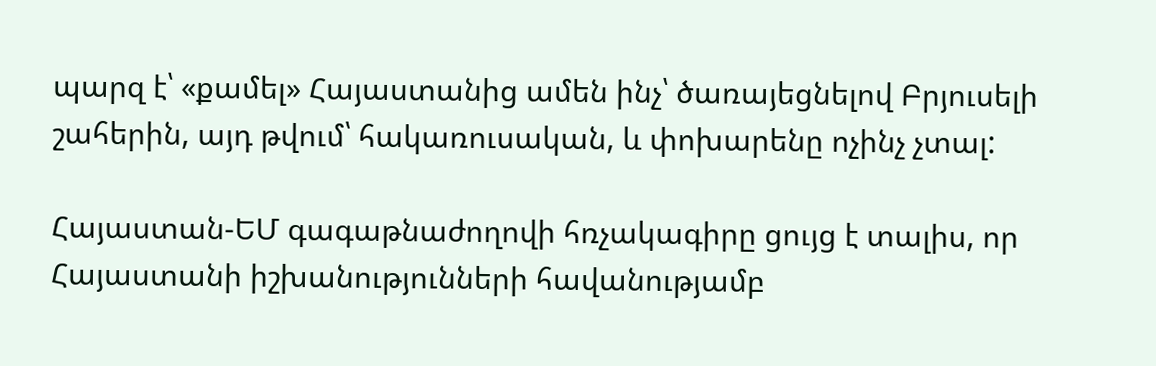պարզ է՝ «քամել» Հայաստանից ամեն ինչ՝ ծառայեցնելով Բրյուսելի շահերին, այդ թվում՝ հակառուսական, և փոխարենը ոչինչ չտալ:

Հայաստան-ԵՄ գագաթնաժողովի հռչակագիրը ցույց է տալիս, որ Հայաստանի իշխանությունների հավանությամբ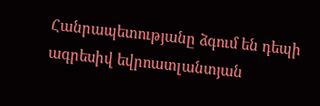Հանրապետությանը ձգում են դեպի ագրեսիվ եվրոատլանտյան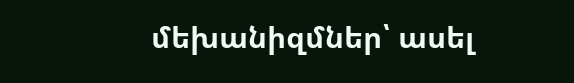մեխանիզմներ՝ ասել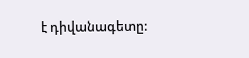է դիվանագետը: